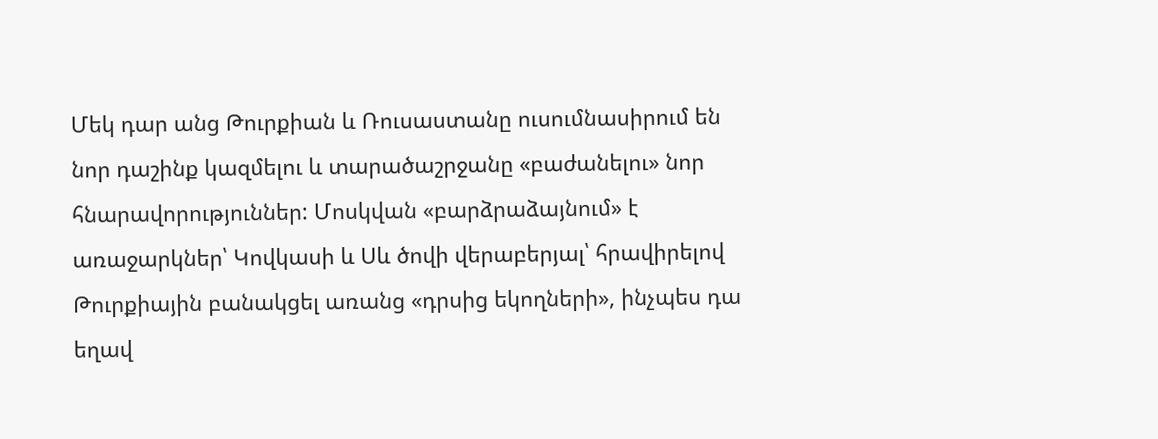Մեկ դար անց Թուրքիան և Ռուսաստանը ուսումնասիրում են նոր դաշինք կազմելու և տարածաշրջանը «բաժանելու» նոր հնարավորություններ: Մոսկվան «բարձրաձայնում» է առաջարկներ՝ Կովկասի և Սև ծովի վերաբերյալ՝ հրավիրելով Թուրքիային բանակցել առանց «դրսից եկողների», ինչպես դա եղավ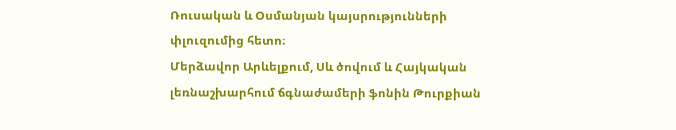Ռուսական և Օսմանյան կայսրությունների փլուզումից հետո։
Մերձավոր Արևելքում, Սև ծովում և Հայկական լեռնաշխարհում ճգնաժամերի ֆոնին Թուրքիան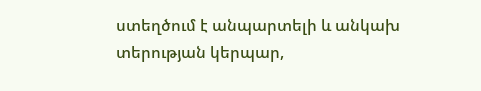ստեղծում է անպարտելի և անկախ տերության կերպար,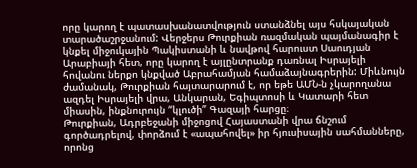որը կարող է պատասխանատվություն ստանձնել այս հսկայական տարածաշրջանում: Վերջերս Թուրքիան ռազմական պայմանագիր է կնքել միջուկային Պակիստանի և նավթով հարուստ Սաուդյան Արաբիայի հետ, որը կարող է այլընտրանք դառնալ Իսրայելի հովանու ներքո կնքված Աբրահամյան համաձայնագրերին: Միևնույն ժամանակ, Թուրքիան հայտարարում է, որ եթե ԱՄՆ-ն չկարողանա ազդել Իսրայելի վրա, Անկարան, Եգիպտոսի և Կատարի հետ միասին, ինքնուրույն “կլուծի” Գազայի հարցը։
Թուրքիան, Ադրբեջանի միջոցով Հայաստանի վրա ճնշում գործադրելով, փորձում է «ապահովել» իր հյուսիսային սահմանները, որոնց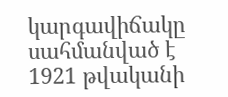կարգավիճակը սահմանված է 1921 թվականի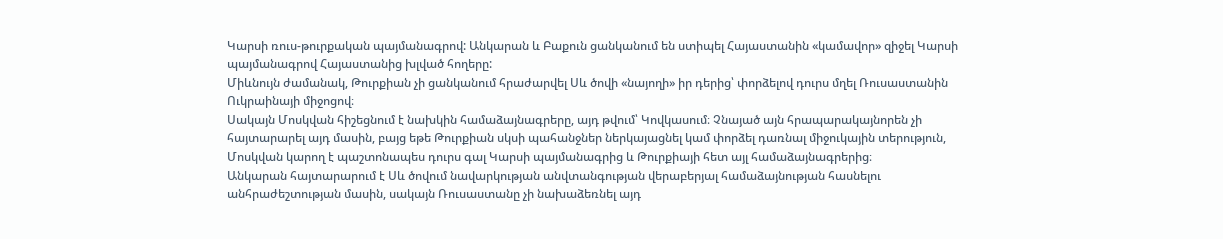Կարսի ռուս-թուրքական պայմանագրով: Անկարան և Բաքուն ցանկանում են ստիպել Հայաստանին «կամավոր» զիջել Կարսի պայմանագրով Հայաստանից խլված հողերը:
Միևնույն ժամանակ, Թուրքիան չի ցանկանում հրաժարվել Սև ծովի «նայողի» իր դերից՝ փորձելով դուրս մղել Ռուսաստանին Ուկրաինայի միջոցով։
Սակայն Մոսկվան հիշեցնում է նախկին համաձայնագրերը, այդ թվում՝ Կովկասում։ Չնայած այն հրապարակայնորեն չի հայտարարել այդ մասին, բայց եթե Թուրքիան սկսի պահանջներ ներկայացնել կամ փորձել դառնալ միջուկային տերություն, Մոսկվան կարող է պաշտոնապես դուրս գալ Կարսի պայմանագրից և Թուրքիայի հետ այլ համաձայնագրերից։
Անկարան հայտարարում է Սև ծովում նավարկության անվտանգության վերաբերյալ համաձայնության հասնելու անհրաժեշտության մասին, սակայն Ռուսաստանը չի նախաձեռնել այդ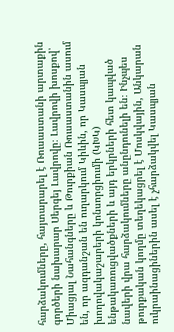հարձակումները, հայտարարել է Ռուսաստանի արտաքին գործերի նախարար Սերգեյ Լավրովը։ Լավրովի խոսքով՝ Միացյալ Նահանգները և Թուրքիան Ռուսաստանին ասում են, որ ազդանշան են ուղարկում Կիևին, որ Կասպյան խողովակաշարերի կոնսորցիումի (ԿԽԿ) ենթակառուցվածքների և այդ երկրների հետ կապված նավերի վրա հարձակումները անընդունելի են։ Ինչպես թուրքական կողմը տեղեկացրել է Մոսկվային, Անկարան ուկրաինացիներին ասել է չհարձակվել Կասպյան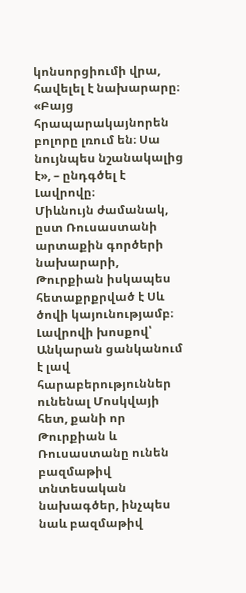կոնսորցիումի վրա, հավելել է նախարարը։ «Բայց հրապարակայնորեն բոլորը լռում են։ Սա նույնպես նշանակալից է», – ընդգծել է Լավրովը։
Միևնույն ժամանակ, ըստ Ռուսաստանի արտաքին գործերի նախարարի, Թուրքիան իսկապես հետաքրքրված է Սև ծովի կայունությամբ։
Լավրովի խոսքով՝ Անկարան ցանկանում է լավ հարաբերություններ ունենալ Մոսկվայի հետ, քանի որ Թուրքիան և Ռուսաստանը ունեն բազմաթիվ տնտեսական նախագծեր, ինչպես նաև բազմաթիվ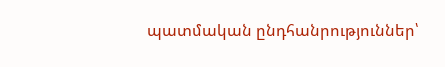պատմական ընդհանրություններ՝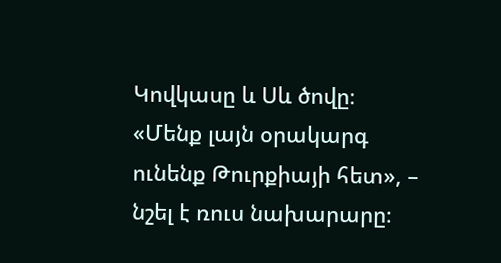Կովկասը և Սև ծովը։ «Մենք լայն օրակարգ ունենք Թուրքիայի հետ», – նշել է ռուս նախարարը։